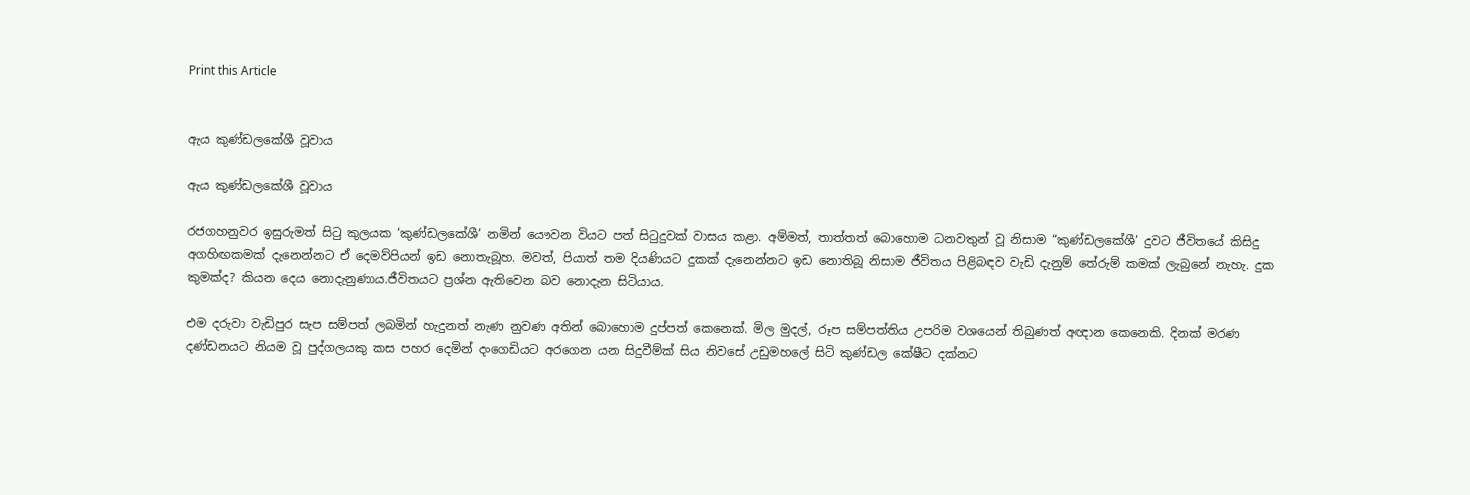Print this Article


ඇය කුණ්ඩලකේශී වූවාය

ඇය කුණ්ඩලකේශී වූවාය

රජගහනුවර ඉසුරුමත් සිටු කුලයක ‘කුණ්ඩලකේශී’ නමින් යෞවන වියට පත් සිටුදුවක් වාසය කළා. අම්මත්, තාත්තත් බොහොම ධනවතුන් වූ නිසාම “කුණ්ඩලකේශී’ දුවට ජීවිතයේ කිසිදු අගහිඟකමක් දැනෙන්නට ඒ දෙමව්පියන් ඉඩ නොතැබූහ. මවත්, පියාත් තම දියණියට දුකක් දැනෙන්නට ඉඩ නොතිබූ නිසාම ජීවිතය පිළිබඳව වැඩි දැනුම් තේරුම් කමක් ලැබුනේ නැහැ. දුක කුමක්ද? කියන දෙය නොදැනුණාය.ජීවිතයට ප්‍රශ්න ඇතිවෙන බව නොදැන සිටියාය.

එම දරුවා වැඩිපුර සැප සම්පත් ලබමින් හැදුනත් නැණ නුවණ අතින් බොහොම දුප්පත් කෙනෙක්. මිල මුදල්, රූප සම්පත්තිය උපරිම වශයෙන් තිබුණත් අඥාන කෙනෙකි. දිනක් මරණ දණ්ඩනයට නියම වූ පුද්ගලයකු කස පහර දෙමින් දංගෙඩියට අරගෙන යන සිදුවීම්ක් සිය නිවසේ උඩුමහලේ සිටි කුණ්ඩල කේෂීට දක්නට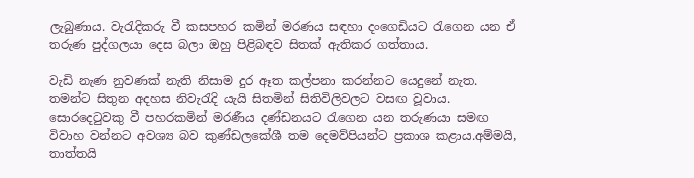ලැබුණාය. වැරැදිකරු වී කසපහර කමින් මරණය සඳහා දංගෙඩියට රැගෙන යන ඒ තරුණ පුද්ගලයා දෙස බලා ඔහු පිළිබඳව සිතක් ඇතිකර ගත්තාය.

වැඩි නැණ නුවණක් නැති නිසාම දුර ඈත කල්පනා කරන්නට යෙදුනේ නැත. තමන්ට සිතුන අදහස නිවැරැදි යැයි සිතමින් සිතිවිලිවලට වසඟ වූවාය. සොරදෙටුවකු වී පහරකමින් මරණීය දණ්ඩනයට රැගෙන යන තරුණයා සමඟ විවාහ වන්නට අවශ්‍ය බව කුණ්ඩලකේශී තම දෙමව්පියන්ට ප්‍රකාශ කළාය.අම්මයි, තාත්තයි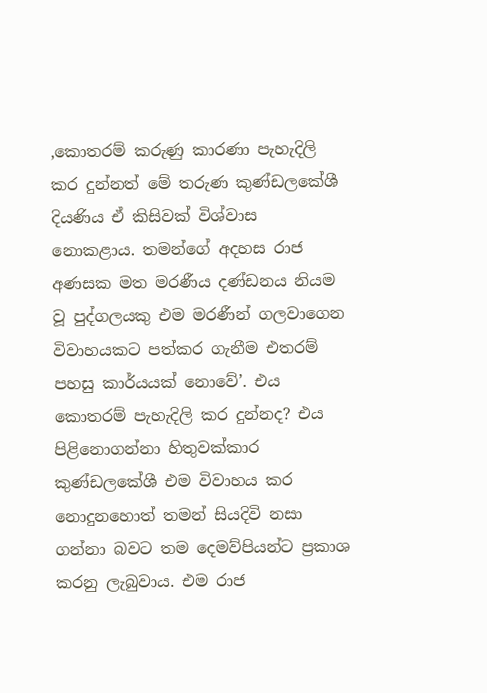,කොතරම් කරුණු කාරණා පැහැදිලි කර දුන්නත් මේ තරුණ කුණ්ඩලකේශී දියණිය ඒ කිසිවක් විශ්වාස නොකළාය. තමන්ගේ අදහස රාජ අණසක මත මරණීය දණ්ඩනය නියම වූ පුද්ගලයකු එම මරණීන් ගලවාගෙන විවාහයකට පත්කර ගැනීම එතරම් පහසු කාර්යයක් නොවේ’. එය කොතරම් පැහැදිලි කර දුන්නද? එය පිළිනොගන්නා හිතුවක්කාර කුණ්ඩලකේශී එම විවාහය කර නොදුනහොත් තමන් සියදිවි නසා ගන්නා බවට තම දෙමව්පියන්ට ප්‍රකාශ කරනු ලැබුවාය. එම රාජ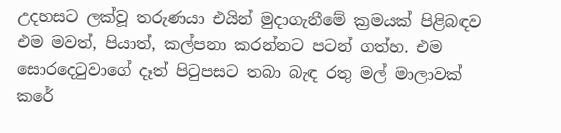උදහසට ලක්වූ තරුණයා එයින් මුදාගැනීමේ ක්‍රමයක් පිළිබඳව එම මවත්, පියාත්, කල්පනා කරන්නට පටන් ගත්හ. එම සොරදෙටුවාගේ දෑත් පිටුපසට තබා බැඳ රතු මල් මාලාවක් කරේ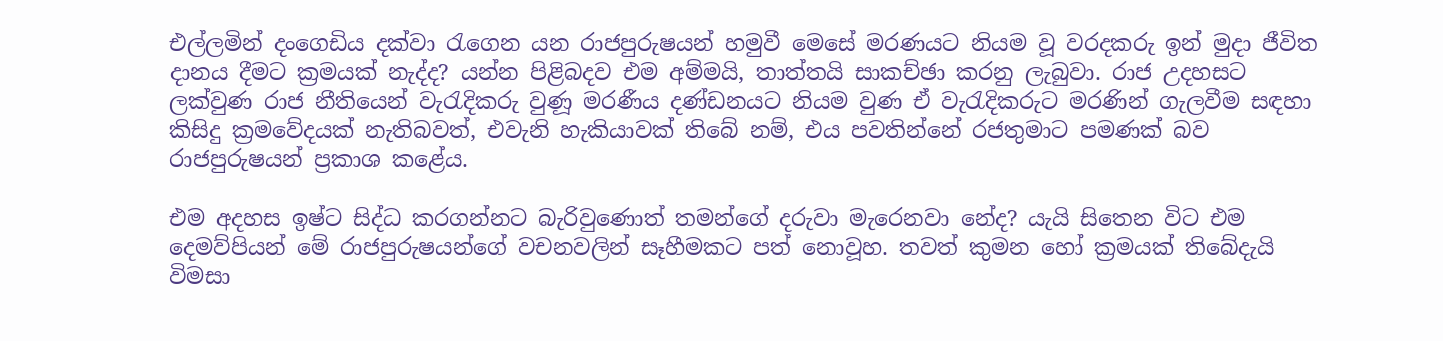එල්ලමින් දංගෙඩිය දක්වා රැගෙන යන රාජපුරුෂයන් හමුවී මෙසේ මරණයට නියම වූ වරදකරු ඉන් මුදා ජීවිත දානය දීමට ක්‍රමයක් නැද්ද? යන්න පිළිබදව එම අම්මයි, තාත්තයි සාකච්ඡා කරනු ලැබුවා. රාජ උදහසට ලක්වුණ රාජ නීතියෙන් වැරැදිකරු වුණූ මරණීය දණ්ඩනයට නියම වුණ ඒ වැරැදිකරුට මරණින් ගැලවීම සඳහා කිසිදු ක්‍රමවේදයක් නැතිබවත්, එවැනි හැකියාවක් තිබේ නම්, එය පවතින්නේ රජතුමාට පමණක් බව රාජපුරුෂයන් ප්‍රකාශ කළේය.

එම අදහස ඉෂ්ට සිද්ධ කරගන්නට බැරිවුණොත් තමන්ගේ දරුවා මැරෙනවා නේද? යැයි සිතෙන විට එම දෙමව්පියන් මේ රාජපුරුෂයන්ගේ වචනවලින් සෑහීමකට පත් නොවූහ. තවත් කුමන හෝ ක්‍රමයක් තිබේදැයි විමසා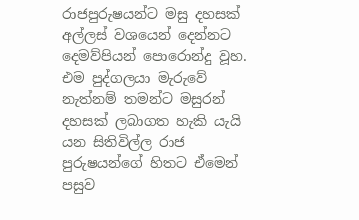රාජපුරුෂයන්ට මසු දහසක් අල්ලස් වශයෙන් දෙන්නට දෙමව්පියන් පොරොන්දු වූහ. එම පුද්ගලයා මැරුවේ නැත්නම් තමන්ට මසුරන් දහසක් ලබාගත හැකි යැයි යන සිතිවිල්ල රාජ පුරුෂයන්ගේ හිතට ඒමෙන් පසුව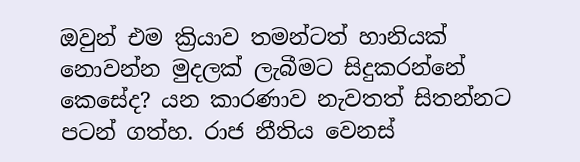ඔවුන් එම ක්‍රියාව තමන්ටත් හානියක් නොවන්න මුදලක් ලැබීමට සිදුකරන්නේ කෙසේද? යන කාරණාව නැවතත් සිතන්නට පටන් ගත්හ. රාජ නීතිය වෙනස්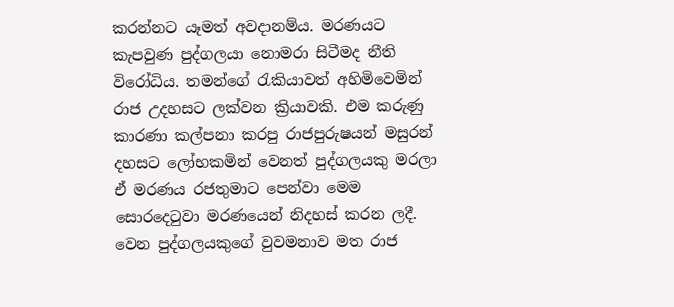කරන්නට යෑමත් අවදානම්ය. මරණයට කැපවුණ පුද්ගලයා නොමරා සිටීමද නීති විරෝධිය. තමන්ගේ රැකියාවත් අහිමිවෙමින් රාජ උදහසට ලක්වන ක්‍රියාවකි. එම කරුණු කාරණා කල්පනා කරපු රාජපුරුෂයන් මසුරන් දහසට ලෝභකමින් වෙනත් පුද්ගලයකු මරලා ඒ මරණය රජතුමාට පෙන්වා මෙම සොරදෙටුවා මරණයෙන් නිදහස් කරන ලදී. වෙන පුද්ගලයකුගේ වුවමනාව මත රාජ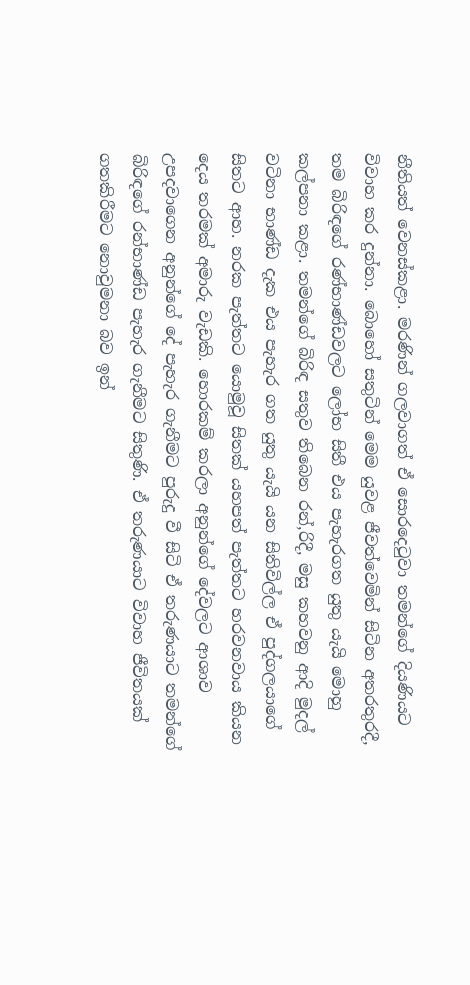නීතියත් වෙනස්කළා. මරණින් ගලවාගත් ඒ සොරදෙටුවා තමන්ගේ දියණියට විවාහ කර දුන්නා. බොහෝ සතුටින් මෙම යුවළ ජීවත්වෙමින් සිටින අතරතුරදී, තම බිරිඳගේ රණ්භාණ්ඩවලට ලෝභ සිතී එය පැහැරගත යුතු යැයි මොහු කල්පනා කළා. තමන්ගේ බිරිඳ සතුව තිබෙන රන්,රිදී, මසු කහවනු ආදි මුදල් වටිනා භාණ්ඩ දැක එය පැහැර ගත යුතු යැයි යන සිතිවිල්ල ඒ පුද්ගලයාගේ සිතට ආහ. නරක පැත්තට යොමුවූ සිතක් යහපත් පැත්තට හරවනවාය කියන දෙය තරමක් අමාරු වැඩකි. හොරකම් කරලා අනුන්ගේ දේවලට ආශාව උපදවාගෙන අනුන්ගේ දේ පැහැර ගැනීමට පුරුදු වී සිටි ඒ තරුණයාට තමන්ගේ බිරිඳගේ රන්භාණ්ඩ පැහැර ගැනීමට සිතුණි. ඒ තරුණයාට විවාහ ජීවිතයක් ගතකිරීමට නොවුමනා බව ඉන්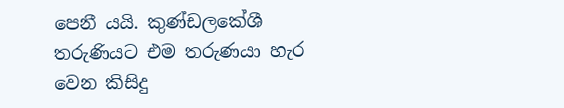පෙනී යයි. කුණ්ඩලකේශී තරුණියට එම තරුණයා හැර වෙන කිසිදු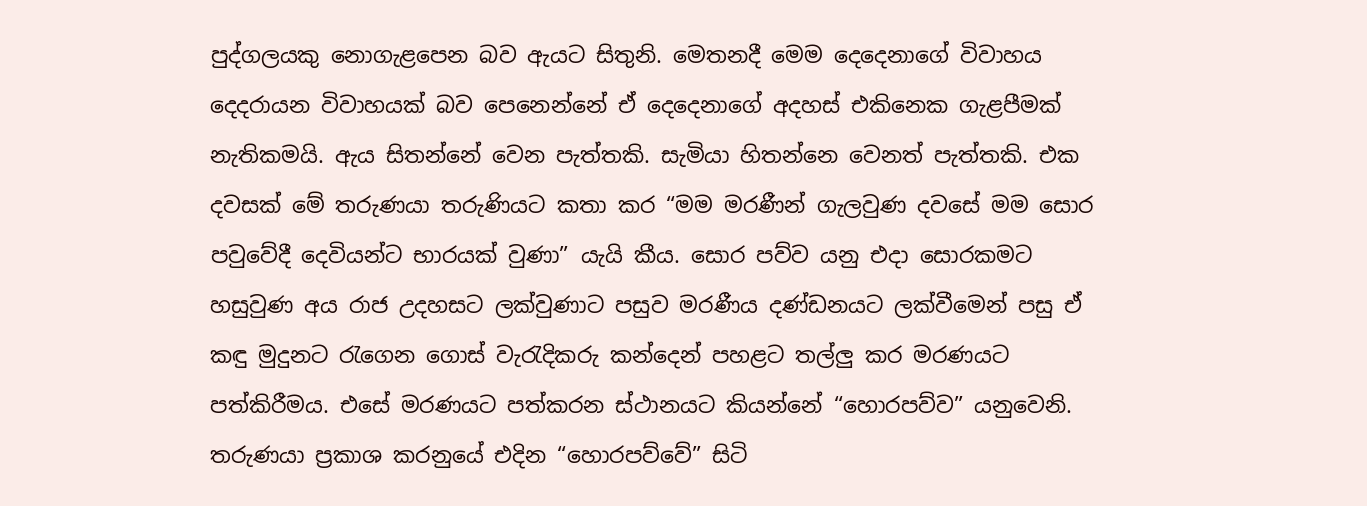පුද්ගලයකු නොගැළපෙන බව ඇයට සිතුනි. මෙතනදී මෙම දෙදෙනාගේ විවාහය දෙදරායන විවාහයක් බව පෙනෙන්නේ ඒ දෙදෙනාගේ අදහස් එකිනෙක ගැළපීමක් නැතිකමයි. ඇය සිතන්නේ වෙන පැත්තකි. සැමියා හිතන්නෙ වෙනත් පැත්තකි. එක දවසක් මේ තරුණයා තරුණියට කතා කර “මම මරණීන් ගැලවුණ දවසේ මම සොර පවුවේදී දෙවියන්ට භාරයක් වුණා” යැයි කීය. සොර පව්ව යනු එදා සොරකමට හසුවුණ අය රාජ උදහසට ලක්වුණාට පසුව මරණීය දණ්ඩනයට ලක්වීමෙන් පසු ඒ කඳු මුදුනට රැගෙන ගොස් වැරැදිකරු කන්දෙන් පහළට තල්ලු කර මරණයට පත්කිරීමය. එසේ මරණයට පත්කරන ස්ථානයට කියන්නේ “හොරපව්ව” යනුවෙනි. තරුණයා ප්‍රකාශ කරනුයේ එදින “හොරපව්වේ” සිටි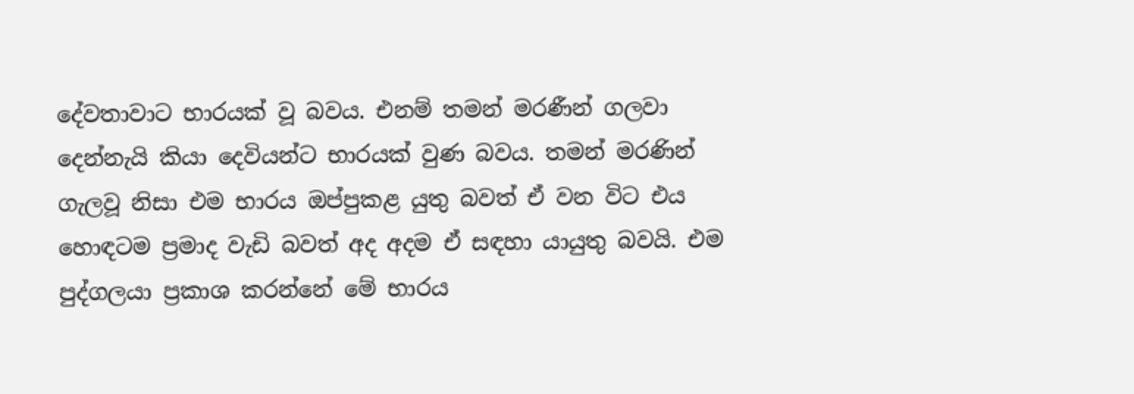දේවතාවාට භාරයක් වූ බවය. එනම් තමන් මරණීන් ගලවා දෙන්නැයි කියා දෙවියන්ට භාරයක් වුණ බවය. තමන් මරණින් ගැලවූ නිසා එම භාරය ඔප්පුකළ යුතු බවත් ඒ වන විට එය හොඳටම ප්‍රමාද වැඩි බවත් අද අදම ඒ සඳහා යායුතු බවයි. එම පුද්ගලයා ප්‍රකාශ කරන්නේ මේ භාරය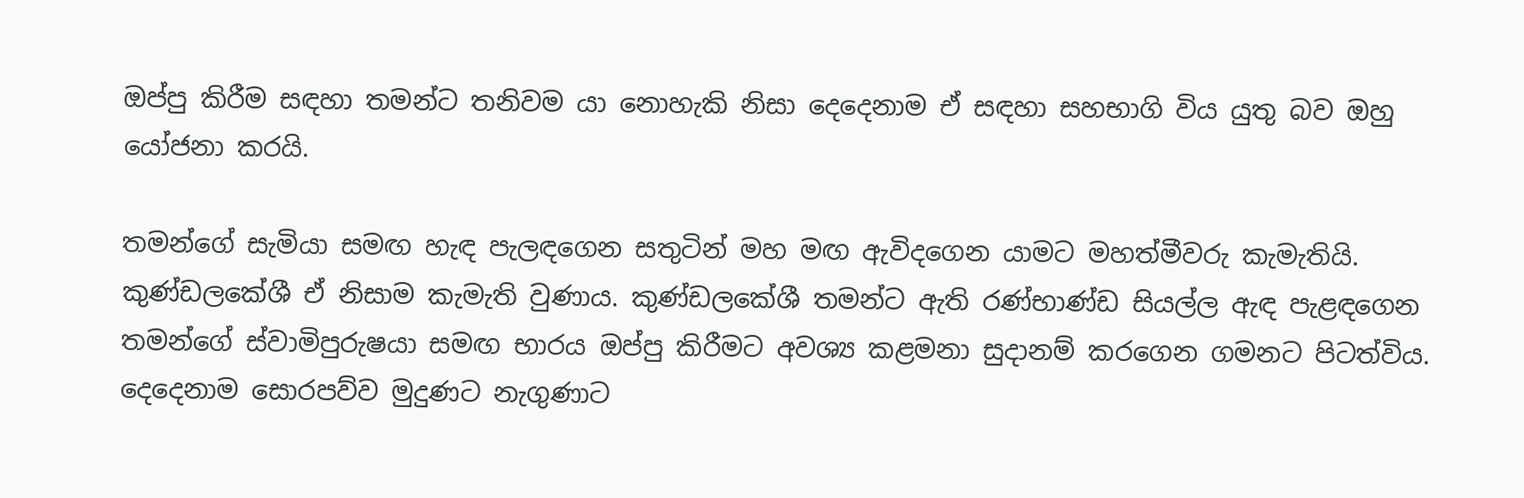ඔප්පු කිරීම සඳහා තමන්ට තනිවම යා නොහැකි නිසා දෙදෙනාම ඒ සඳහා සහභාගි විය යුතු බව ඔහු යෝජනා කරයි.

තමන්ගේ සැමියා සමඟ හැඳ පැලඳගෙන සතුටින් මහ මඟ ඇවිදගෙන යාමට මහත්මීවරු කැමැතියි. කුණ්ඩලකේශී ඒ නිසාම කැමැති වුණාය. කුණ්ඩලකේශී තමන්ට ඇති රණ්භාණ්ඩ සියල්ල ඇඳ පැළඳගෙන තමන්ගේ ස්වාමිපුරුෂයා සමඟ භාරය ඔප්පු කිරීමට අවශ්‍ය කළමනා සුදානම් කරගෙන ගමනට පිටත්විය. දෙදෙනාම සොරපව්ව මුදුණට නැගුණාට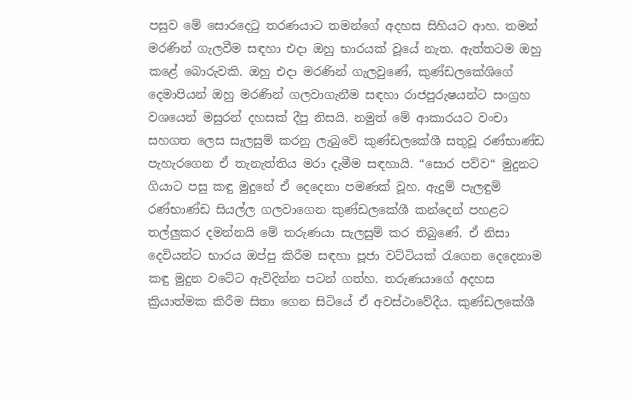පසුව මේ සොරදෙටු තරණයාට තමන්ගේ අදහස සිහියට ආහ. තමන් මරණින් ගැලවීම සඳහා එදා ඔහු භාරයක් වූයේ නැත. ඇත්තටම ඔහු කළේ බොරුවකි. ඔහු එදා මරණින් ගැලවුණේ, කුණ්ඩලකේශිගේ දෙමාපියන් ඔහු මරණින් ගලවාගැනීම සඳහා රාජපුරුෂයන්ට සංග්‍රහ වශයෙන් මසුරන් දහසක් දීපු නිසයි. නමුත් මේ ආකාරයට වංචා සහගත ලෙස සැලසුම් කරනු ලැබුවේ කුණ්ඩලකේශී සතුවූ රණ්භාණ්ඩ පැහැරගෙන ඒ තැනැත්තිය මරා දැමීම සඳහායි. “සොර පව්ව“ මුදුනට ගියාට පසු කඳු මුදුනේ ඒ දෙදෙනා පමණක් වූහ. ඇදුම් පැලඳුම් රණ්භාණ්ඩ සියල්ල ගලවාගෙන කුණ්ඩලකේශී කන්දෙන් පහළට තල්ලුකර දමන්නයි මේ තරුණයා සැලසුම් කර තිබුණේ. ඒ නිසා දෙවියන්ට භාරය ඔප්පු කිරීම සඳහා පූජා වට්ටියක් රැගෙන දෙදෙනාම කඳු මුදුන වටේට ඇවිදින්න පටන් ගත්හ. තරුණයාගේ අදහස ක්‍රියාත්මක කිරීම සිතා ගෙන සිටියේ ඒ අවස්ථාවේදීය. කුණ්ඩලකේශී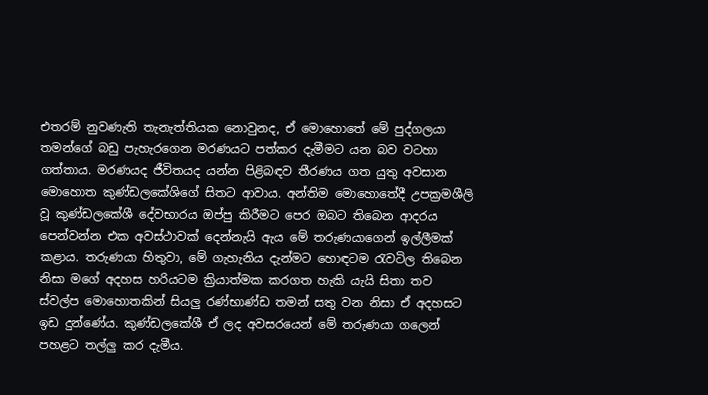එතරම් නුවණැති තැනැත්තියක නොවුනද, ඒ මොහොතේ මේ පුද්ගලයා තමන්ගේ බඩු පැහැරගෙන මරණයට පත්කර දැමීමට යන බව වටහා ගත්තාය. මරණයද ජීවිතයද යන්න පිළිබඳව තීරණය ගත යුතු අවසාන මොහොත කුණ්ඩලකේශිගේ සිතට ආවාය. අන්තිම මොහොතේදී උපක්‍රමශීලි වූ කුණ්ඩලකේශී දේවභාරය ඔප්පු කිරීමට පෙර ඔබට තිබෙන ආදරය පෙන්වන්න එක අවස්ථාවක් දෙන්නැයි ඇය මේ තරුණයාගෙන් ඉල්ලීමක් කළාය. තරුණයා හිතුවා, මේ ගැහැනිය දැන්මට හොඳටම රැවටිල තිබෙන නිසා මගේ අදහස හරියටම ක්‍රියාත්මක කරගත හැකි යැයි සිතා තව ස්වල්ප මොහොතකින් සියලු රණ්භාණ්ඩ තමන් සතු වන නිසා ඒ අදහසට ඉඩ දුන්ණේය. කුණ්ඩලකේශී ඒ ලද අවසරයෙන් මේ තරුණයා ගලෙන් පහළට තල්ලු කර දැමීය.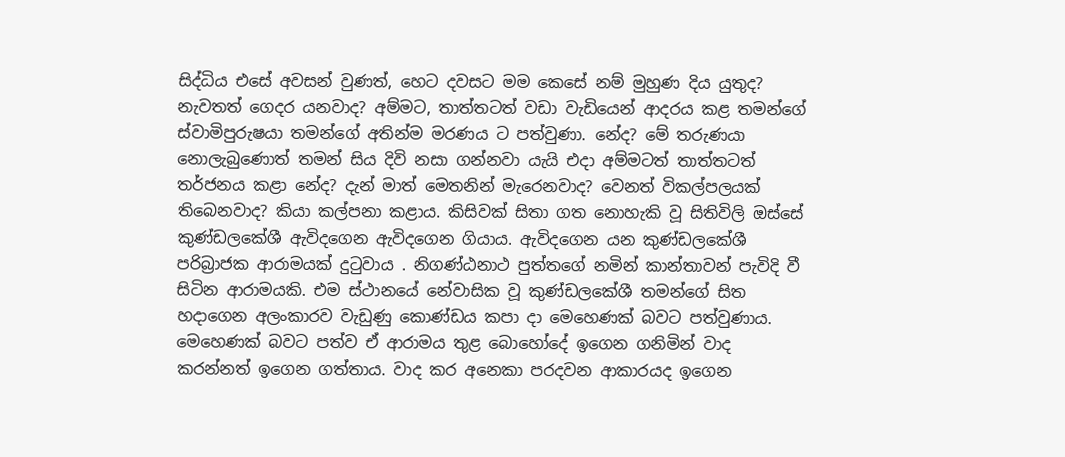සිද්ධිය එසේ අවසන් වුණත්, හෙට දවසට මම කෙසේ නම් මුහුණ දිය යුතුද? නැවතත් ගෙදර යනවාද? අම්මට, තාත්තටත් වඩා වැඩියෙන් ආදරය කළ තමන්ගේ ස්වාමිපුරුෂයා තමන්ගේ අතින්ම මරණය ට පත්වුණා. නේද? මේ තරුණයා නොලැබුණොත් තමන් සිය දිවි නසා ගන්නවා යැයි එදා අම්මටත් තාත්තටත් තර්ජනය කළා නේද? දැන් මාත් මෙතනින් මැරෙනවාද? වෙනත් විකල්පලයක් තිබෙනවාද? කියා කල්පනා කළාය. කිසිවක් සිතා ගත නොහැකි වූ සිතිවිලි ඔස්සේ කුණ්ඩලකේශී ඇවිදගෙන ඇවිදගෙන ගියාය. ඇවිදගෙන යන කුණ්ඩලකේශී පරිබ්‍රාජක ආරාමයක් දුටුවාය . නිගණ්ඨනාථ පුත්තගේ නමින් කාන්තාවන් පැවිදි වී සිටින ආරාමයකි. එම ස්ථානයේ නේවාසික වූ කුණ්ඩලකේශී තමන්ගේ සිත හදාගෙන අලංකාරව වැඩුණු කොණ්ඩය කපා දා මෙහෙණක් බවට පත්වුණාය. මෙහෙණක් බවට පත්ව ඒ ආරාමය තුළ බොහෝදේ ඉගෙන ගනිමින් වාද කරන්නත් ඉගෙන ගත්තාය. වාද කර අනෙකා පරදවන ආකාරයද ඉගෙන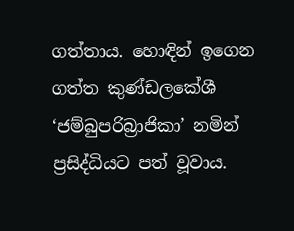ගත්තාය. හොඳින් ඉගෙන ගත්ත කුණ්ඩලකේශී ‘ජම්බුපරිබ්‍රාජිකා’ නමින් ප්‍රසිද්ධියට පත් වූවාය.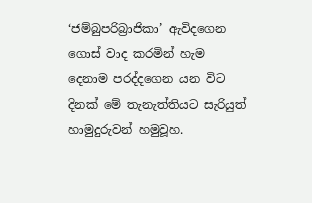‘ජම්බුපරිබ්‍රාජිකා’ ඇවිදගෙන ගොස් වාද කරමින් හැම දෙනාම පරද්දගෙන යන විට දිනක් මේ තැනැත්තියට සැරියුත් හාමුදුරුවන් හමුවූහ.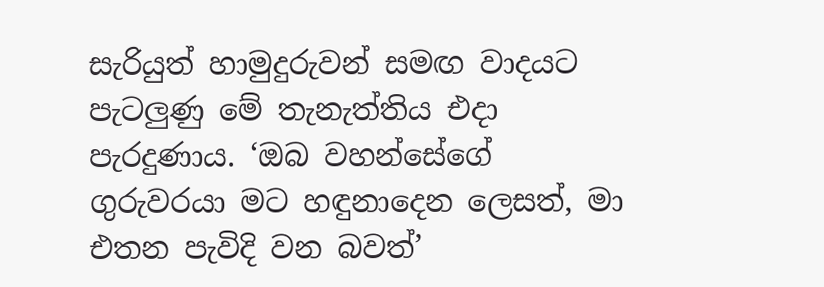සැරියුත් හාමුදුරුවන් සමඟ වාදයට පැටලුණු මේ තැනැත්තිය එදා පැරදුණාය. ‘ඔබ වහන්සේගේ ගුරුවරයා මට හඳුනාදෙන ලෙසත්, මා එතන පැවිදි වන බවත්’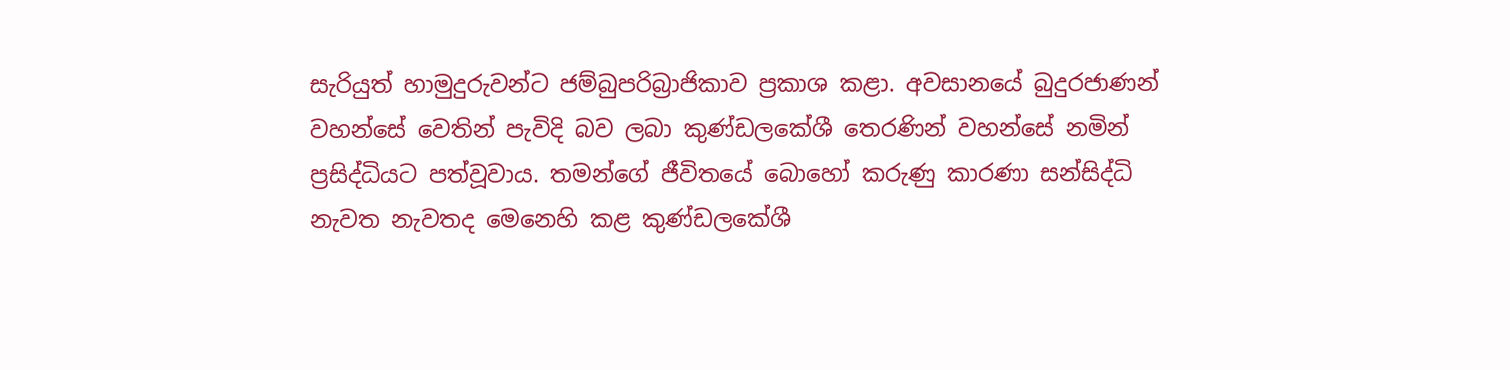සැරියුත් හාමුදුරුවන්ට ජම්බුපරිබ්‍රාජිකාව ප්‍රකාශ කළා. අවසානයේ බුදුරජාණන් වහන්සේ වෙතින් පැවිදි බව ලබා කුණ්ඩලකේශී තෙරණින් වහන්සේ නමින් ප්‍රසිද්ධියට පත්වූවාය. තමන්ගේ ජීවිතයේ බොහෝ කරුණු කාරණා සන්සිද්ධි නැවත නැවතද මෙනෙහි කළ කුණ්ඩලකේශී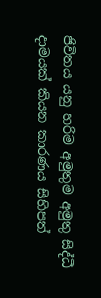ජිවිතය යනු හරිම අමුතුම අමුතු සිද්ධී දාමයක් කියන කාරණය සිහිපත්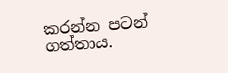කරන්න පටන් ගත්තාය.